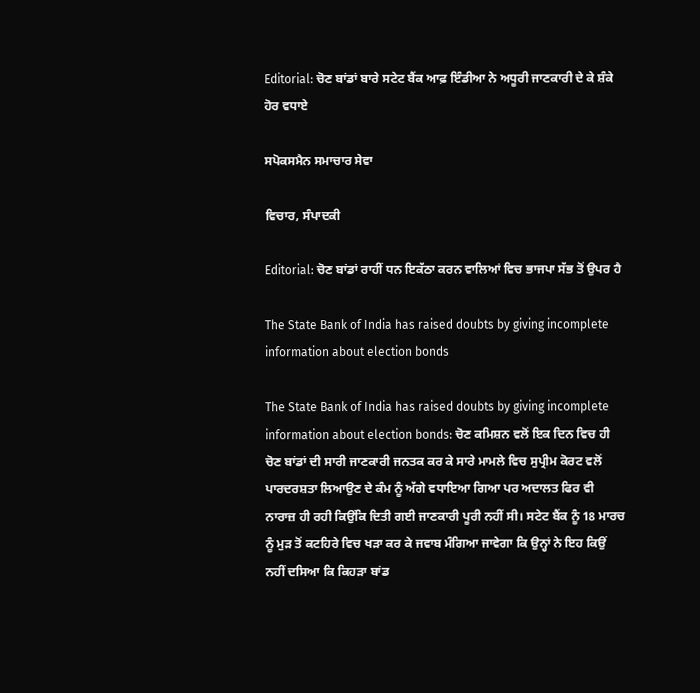Editorial: ਚੋਣ ਬਾਂਡਾਂ ਬਾਰੇ ਸਟੇਟ ਬੈਂਕ ਆਫ਼ ਇੰਡੀਆ ਨੇ ਅਧੂਰੀ ਜਾਣਕਾਰੀ ਦੇ ਕੇ ਸ਼ੰਕੇ ਹੋਰ ਵਧਾਏ

ਸਪੋਕਸਮੈਨ ਸਮਾਚਾਰ ਸੇਵਾ

ਵਿਚਾਰ, ਸੰਪਾਦਕੀ

Editorial: ਚੋਣ ਬਾਂਡਾਂ ਰਾਹੀਂ ਧਨ ਇਕੱਠਾ ਕਰਨ ਵਾਲਿਆਂ ਵਿਚ ਭਾਜਪਾ ਸੱਭ ਤੋਂ ਉਪਰ ਹੈ

The State Bank of India has raised doubts by giving incomplete information about election bonds

The State Bank of India has raised doubts by giving incomplete information about election bonds: ਚੋਣ ਕਮਿਸ਼ਨ ਵਲੋਂ ਇਕ ਦਿਨ ਵਿਚ ਹੀ ਚੋਣ ਬਾਂਡਾਂ ਦੀ ਸਾਰੀ ਜਾਣਕਾਰੀ ਜਨਤਕ ਕਰ ਕੇ ਸਾਰੇ ਮਾਮਲੇ ਵਿਚ ਸੁਪ੍ਰੀਮ ਕੋਰਟ ਵਲੋਂ ਪਾਰਦਰਸ਼ਤਾ ਲਿਆਉਣ ਦੇ ਕੰਮ ਨੂੰ ਅੱਗੇ ਵਧਾਇਆ ਗਿਆ ਪਰ ਅਦਾਲਤ ਫਿਰ ਵੀ ਨਾਰਾਜ਼ ਹੀ ਰਹੀ ਕਿਉਂਕਿ ਦਿਤੀ ਗਈ ਜਾਣਕਾਰੀ ਪੂਰੀ ਨਹੀਂ ਸੀ। ਸਟੇਟ ਬੈਂਕ ਨੂੰ 18 ਮਾਰਚ ਨੂੰ ਮੁੜ ਤੋਂ ਕਟਹਿਰੇ ਵਿਚ ਖੜਾ ਕਰ ਕੇ ਜਵਾਬ ਮੰਗਿਆ ਜਾਵੇਗਾ ਕਿ ਉਨ੍ਹਾਂ ਨੇ ਇਹ ਕਿਉਂ ਨਹੀਂ ਦਸਿਆ ਕਿ ਕਿਹੜਾ ਬਾਂਡ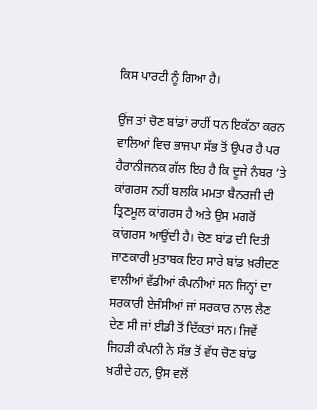ਕਿਸ ਪਾਰਟੀ ਨੂੰ ਗਿਆ ਹੈ।

ਉਂਜ ਤਾਂ ਚੋਣ ਬਾਂਡਾਂ ਰਾਹੀਂ ਧਨ ਇਕੱਠਾ ਕਰਨ ਵਾਲਿਆਂ ਵਿਚ ਭਾਜਪਾ ਸੱਭ ਤੋਂ ਉਪਰ ਹੈ ਪਰ ਹੈਰਾਨੀਜਨਕ ਗੱਲ ਇਹ ਹੈ ਕਿ ਦੂਜੇ ਨੰਬਰ ’ਤੇ ਕਾਂਗਰਸ ਨਹੀਂ ਬਲਕਿ ਮਮਤਾ ਬੈਨਰਜੀ ਦੀ ਤ੍ਰਿਣਮੂਲ ਕਾਂਗਰਸ ਹੈ ਅਤੇ ਉਸ ਮਗਰੋਂ ਕਾਂਗਰਸ ਆਉਂਦੀ ਹੈ। ਚੋਣ ਬਾਂਡ ਦੀ ਦਿਤੀ ਜਾਣਕਾਰੀ ਮੁਤਾਬਕ ਇਹ ਸਾਰੇ ਬਾਂਡ ਖ਼ਰੀਦਣ ਵਾਲੀਆਂ ਵੱਡੀਆਂ ਕੰਪਨੀਆਂ ਸਨ ਜਿਨ੍ਹਾਂ ਦਾ ਸਰਕਾਰੀ ਏਜੰਸੀਆਂ ਜਾਂ ਸਰਕਾਰ ਨਾਲ ਲੈਣ ਦੇਣ ਸੀ ਜਾਂ ਈਡੀ ਤੋਂ ਦਿੱਕਤਾਂ ਸਨ। ਜਿਵੇਂ ਜਿਹੜੀ ਕੰਪਨੀ ਨੇ ਸੱਭ ਤੋਂ ਵੱਧ ਚੋਣ ਬਾਂਡ ਖ਼ਰੀਦੇ ਹਨ, ਉਸ ਵਲੋਂ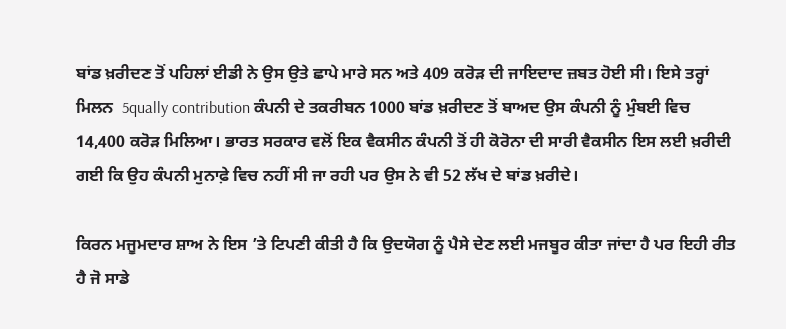ਬਾਂਡ ਖ਼ਰੀਦਣ ਤੋਂ ਪਹਿਲਾਂ ਈਡੀ ਨੇ ਉਸ ਉਤੇ ਛਾਪੇ ਮਾਰੇ ਸਨ ਅਤੇ 409 ਕਰੋੜ ਦੀ ਜਾਇਦਾਦ ਜ਼ਬਤ ਹੋਈ ਸੀ। ਇਸੇ ਤਰ੍ਹਾਂ ਮਿਲਨ  5qually contribution ਕੰਪਨੀ ਦੇ ਤਕਰੀਬਨ 1000 ਬਾਂਡ ਖ਼ਰੀਦਣ ਤੋਂ ਬਾਅਦ ਉਸ ਕੰਪਨੀ ਨੂੰ ਮੁੰਬਈ ਵਿਚ 14,400 ਕਰੋੜ ਮਿਲਿਆ। ਭਾਰਤ ਸਰਕਾਰ ਵਲੋਂ ਇਕ ਵੈਕਸੀਨ ਕੰਪਨੀ ਤੋਂ ਹੀ ਕੋਰੋਨਾ ਦੀ ਸਾਰੀ ਵੈਕਸੀਨ ਇਸ ਲਈ ਖ਼ਰੀਦੀ ਗਈ ਕਿ ਉਹ ਕੰਪਨੀ ਮੁਨਾਫ਼ੇ ਵਿਚ ਨਹੀਂ ਸੀ ਜਾ ਰਹੀ ਪਰ ਉਸ ਨੇ ਵੀ 52 ਲੱਖ ਦੇ ਬਾਂਡ ਖ਼ਰੀਦੇ।

ਕਿਰਨ ਮਜੂਮਦਾਰ ਸ਼ਾਅ ਨੇ ਇਸ ’ਤੇ ਟਿਪਣੀ ਕੀਤੀ ਹੈ ਕਿ ਉਦਯੋਗ ਨੂੰ ਪੈਸੇ ਦੇਣ ਲਈ ਮਜਬੂਰ ਕੀਤਾ ਜਾਂਦਾ ਹੈ ਪਰ ਇਹੀ ਰੀਤ ਹੈ ਜੋ ਸਾਡੇ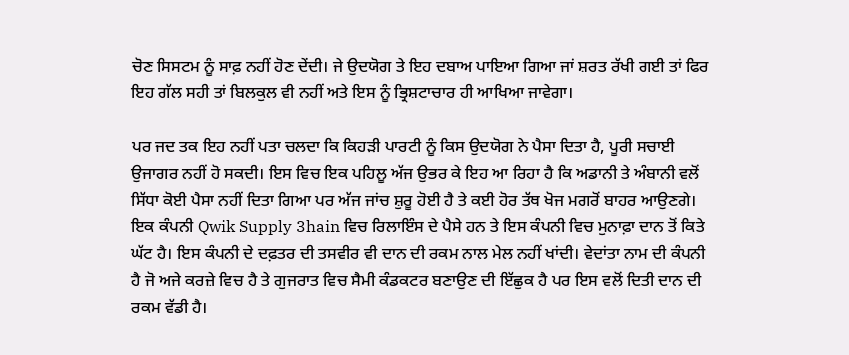ਚੋਣ ਸਿਸਟਮ ਨੂੰ ਸਾਫ਼ ਨਹੀਂ ਹੋਣ ਦੇਂਦੀ। ਜੇ ਉਦਯੋਗ ਤੇ ਇਹ ਦਬਾਅ ਪਾਇਆ ਗਿਆ ਜਾਂ ਸ਼ਰਤ ਰੱਖੀ ਗਈ ਤਾਂ ਫਿਰ ਇਹ ਗੱਲ ਸਹੀ ਤਾਂ ਬਿਲਕੁਲ ਵੀ ਨਹੀਂ ਅਤੇ ਇਸ ਨੂੰ ਭ੍ਰਿਸ਼ਟਾਚਾਰ ਹੀ ਆਖਿਆ ਜਾਵੇਗਾ।

ਪਰ ਜਦ ਤਕ ਇਹ ਨਹੀਂ ਪਤਾ ਚਲਦਾ ਕਿ ਕਿਹੜੀ ਪਾਰਟੀ ਨੂੰ ਕਿਸ ਉਦਯੋਗ ਨੇ ਪੈਸਾ ਦਿਤਾ ਹੈ, ਪੂਰੀ ਸਚਾਈ ਉਜਾਗਰ ਨਹੀਂ ਹੋ ਸਕਦੀ। ਇਸ ਵਿਚ ਇਕ ਪਹਿਲੂ ਅੱਜ ਉਭਰ ਕੇ ਇਹ ਆ ਰਿਹਾ ਹੈ ਕਿ ਅਡਾਨੀ ਤੇ ਅੰਬਾਨੀ ਵਲੋਂ ਸਿੱਧਾ ਕੋਈ ਪੈਸਾ ਨਹੀਂ ਦਿਤਾ ਗਿਆ ਪਰ ਅੱਜ ਜਾਂਚ ਸ਼ੁਰੂ ਹੋਈ ਹੈ ਤੇ ਕਈ ਹੋਰ ਤੱਥ ਖੋਜ ਮਗਰੋਂ ਬਾਹਰ ਆਉਣਗੇ। ਇਕ ਕੰਪਨੀ Qwik Supply 3hain ਵਿਚ ਰਿਲਾਇੰਸ ਦੇ ਪੈਸੇ ਹਨ ਤੇ ਇਸ ਕੰਪਨੀ ਵਿਚ ਮੁਨਾਫ਼ਾ ਦਾਨ ਤੋਂ ਕਿਤੇ ਘੱਟ ਹੈ। ਇਸ ਕੰਪਨੀ ਦੇ ਦਫ਼ਤਰ ਦੀ ਤਸਵੀਰ ਵੀ ਦਾਨ ਦੀ ਰਕਮ ਨਾਲ ਮੇਲ ਨਹੀਂ ਖਾਂਦੀ। ਵੇਦਾਂਤਾ ਨਾਮ ਦੀ ਕੰਪਨੀ ਹੈ ਜੋ ਅਜੇ ਕਰਜ਼ੇ ਵਿਚ ਹੈ ਤੇ ਗੁਜਰਾਤ ਵਿਚ ਸੈਮੀ ਕੰਡਕਟਰ ਬਣਾਉਣ ਦੀ ਇੱਛੁਕ ਹੈ ਪਰ ਇਸ ਵਲੋਂ ਦਿਤੀ ਦਾਨ ਦੀ ਰਕਮ ਵੱਡੀ ਹੈ।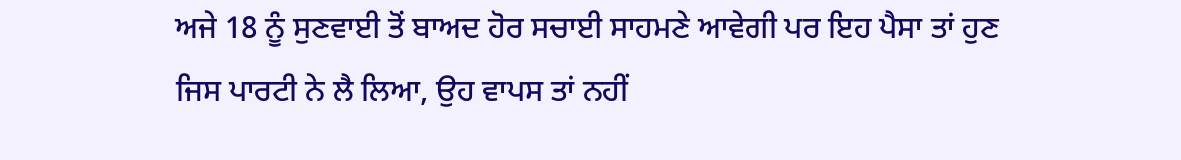ਅਜੇ 18 ਨੂੰ ਸੁਣਵਾਈ ਤੋਂ ਬਾਅਦ ਹੋਰ ਸਚਾਈ ਸਾਹਮਣੇ ਆਵੇਗੀ ਪਰ ਇਹ ਪੈਸਾ ਤਾਂ ਹੁਣ ਜਿਸ ਪਾਰਟੀ ਨੇ ਲੈ ਲਿਆ, ਉਹ ਵਾਪਸ ਤਾਂ ਨਹੀਂ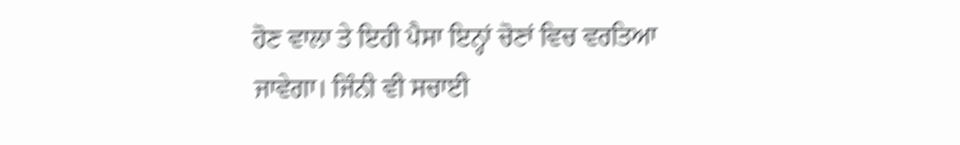ਹੋਣ ਵਾਲਾ ਤੇ ਇਹੀ ਪੈਸਾ ਇਨ੍ਹਾਂ ਚੋਣਾਂ ਵਿਚ ਵਰਤਿਆ ਜਾਵੇਗਾ। ਜਿੰਨੀ ਵੀ ਸਚਾਈ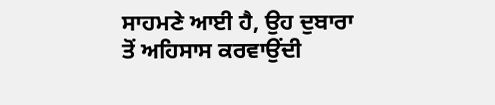ਸਾਹਮਣੇ ਆਈ ਹੈ, ਉਹ ਦੁਬਾਰਾ ਤੋਂ ਅਹਿਸਾਸ ਕਰਵਾਉਂਦੀ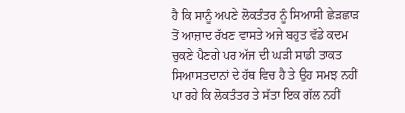ਹੈ ਕਿ ਸਾਨੂੰ ਅਪਣੇ ਲੋਕਤੰਤਰ ਨੂੰ ਸਿਆਸੀ ਛੇੜਛਾੜ ਤੋਂ ਆਜ਼ਾਦ ਰੱਖਣ ਵਾਸਤੇ ਅਜੇ ਬਹੁਤ ਵੱਡੇ ਕਦਮ ਚੁਕਣੇ ਪੈਣਗੇ ਪਰ ਅੱਜ ਦੀ ਘੜੀ ਸਾਡੀ ਤਾਕਤ ਸਿਆਸਤਦਾਨਾਂ ਦੇ ਹੱਥ ਵਿਚ ਹੈ ਤੇ ਉਹ ਸਮਝ ਨਹੀਂ ਪਾ ਰਹੇ ਕਿ ਲੋਕਤੰਤਰ ਤੇ ਸੱਤਾ ਇਕ ਗੱਲ ਨਹੀਂ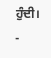ਹੁੰਦੀ।
-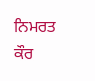ਨਿਮਰਤ ਕੌਰ